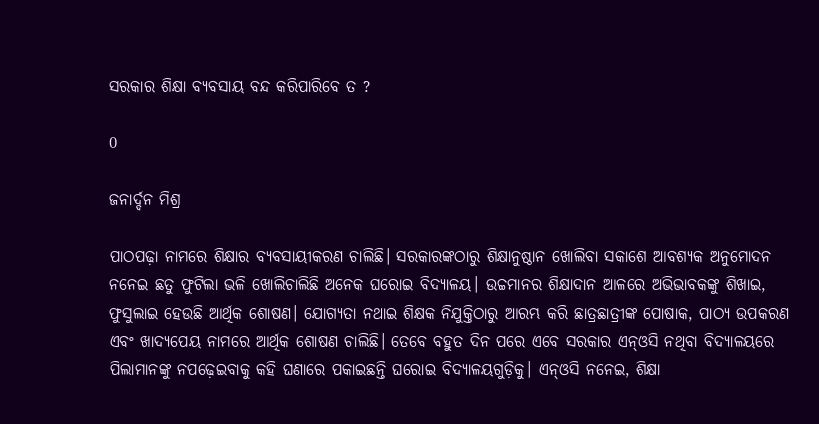ସରକାର ଶିକ୍ଷା ବ୍ୟବସାୟ ବନ୍ଦ କରିପାରିବେ ତ ?

0

ଜନାର୍ଦ୍ଦନ ମିଶ୍ର

ପାଠପଢ଼ା ନାମରେ ଶିକ୍ଷାର ବ୍ୟବସାୟୀକରଣ ଚାଲିଛି। ସରକାରଙ୍କଠାରୁ ଶିକ୍ଷାନୁଷ୍ଠାନ ଖୋଲିବା ସକାଶେ ଆବଶ୍ୟକ ଅନୁମୋଦନ ନନେଇ ଛତୁ ଫୁଟିଲା ଭଳି ଖୋଲିଚାଲିଛି ଅନେକ ଘରୋଇ ବିଦ୍ୟାଳୟ। ଉଚ୍ଚମାନର ଶିକ୍ଷାଦାନ ଆଳରେ ଅଭିଭାବକଙ୍କୁ ଶିଖାଇ, ଫୁସୁଲାଇ ହେଉଛି ଆର୍ଥିକ ଶୋଷଣ। ଯୋଗ୍ୟତା ନଥାଇ ଶିକ୍ଷକ ନିଯୁକ୍ତିଠାରୁ ଆରମ୍ଭ କରି ଛାତ୍ରଛାତ୍ରୀଙ୍କ ପୋଷାକ, ପାଠ୍ୟ ଉପକରଣ ଏବଂ ଖାଦ୍ୟପେୟ ନାମରେ ଆର୍ଥିକ ଶୋଷଣ ଚାଲିଛି। ତେବେ ବହୁତ ଦିନ ପରେ ଏବେ ସରକାର ଏନ୍‍ଓସି ନଥିବା ବିଦ୍ୟାଳୟରେ ପିଲାମାନଙ୍କୁ ନପଢ଼େଇବାକୁ କହି ଘଣାରେ ପକାଇଛନ୍ତି ଘରୋଇ ବିଦ୍ୟାଳୟଗୁଡ଼ିକୁ। ଏନ୍‍ଓସି ନନେଇ, ଶିକ୍ଷା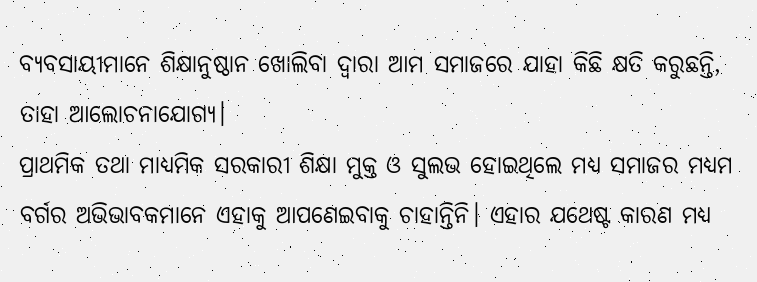ବ୍ୟବସାୟୀମାନେ ଶିକ୍ଷାନୁଷ୍ଠାନ ଖୋଲିବା ଦ୍ୱାରା ଆମ ସମାଜରେ ଯାହା କିଛି କ୍ଷତି କରୁଛନ୍ତି, ତାହା ଆଲୋଚନାଯୋଗ୍ୟ।
ପ୍ରାଥମିକ ତଥା ମାଧ୍ୟମିକ ସରକାରୀ ଶିକ୍ଷା ମୁକ୍ତ ଓ ସୁଲଭ ହୋଇଥିଲେ ମଧ୍ୟ ସମାଜର ମଧ୍ୟମ ବର୍ଗର ଅଭିଭାବକମାନେ ଏହାକୁ ଆପଣେଇବାକୁ ଚାହାନ୍ତିନି। ଏହାର ଯଥେଷ୍ଟ କାରଣ ମଧ୍ୟ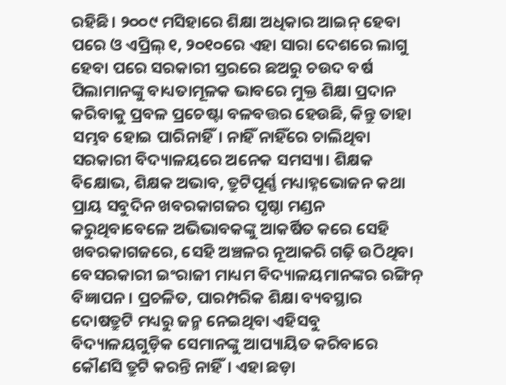ରହିଛି। ୨୦୦୯ ମସିହାରେ ଶିକ୍ଷା ଅଧିକାର ଆଇନ୍‍ ହେବା ପରେ ଓ ଏପ୍ରିଲ୍‍ ୧, ୨୦୧୦ରେ ଏହା ସାରା ଦେଶରେ ଲାଗୁ ହେବା ପରେ ସରକାରୀ ସ୍ତରରେ ଛଅରୁ ଚଉଦ ବର୍ଷ ପିଲାମାନଙ୍କୁ ବାଧ୍ୟତାମୂଳକ ଭାବରେ ମୁକ୍ତ ଶିକ୍ଷା ପ୍ରଦାନ କରିବାକୁ ପ୍ରବଳ ପ୍ରଚେଷ୍ଟା ବଳବତ୍ତର ହେଉଛି, କିନ୍ତୁ ତାହା ସମ୍ଭବ ହୋଇ ପାରିନାହିଁ। ନାହିଁ ନାହିଁରେ ଚାଲିଥିବା ସରକାରୀ ବିଦ୍ୟାଳୟରେ ଅନେକ ସମସ୍ୟା। ଶିକ୍ଷକ ବିକ୍ଷୋଭ, ଶିକ୍ଷକ ଅଭାବ, ତ୍ରୁଟିପୂର୍ଣ୍ଣ ମଧ୍ୟାହ୍ନଭୋଜନ କଥା ପ୍ରାୟ ସବୁଦିନ ଖବରକାଗଜର ପୃଷ୍ଠା ମଣ୍ଡନ କରୁଥିବାବେଳେ ଅଭିଭାବକଙ୍କୁ ଆକର୍ଷିତ କରେ ସେହି ଖବରକାଗଜରେ, ସେହି ଅଞ୍ଚଳର ନୂଆକରି ଗଢ଼ି ଉଠିଥିବା ବେସରକାରୀ ଇଂରାଜୀ ମାଧ୍ୟମ ବିଦ୍ୟାଳୟମାନଙ୍କର ରଙ୍ଗିନ୍‍ ବିଜ୍ଞାପନ। ପ୍ରଚଳିତ, ପାରମ୍ପରିକ ଶିକ୍ଷା ବ୍ୟବସ୍ଥାର ଦୋଷତ୍ରୁଟି ମଧ୍ୟରୁ ଜନ୍ମ ନେଇଥିବା ଏହିସବୁ ବିଦ୍ୟାଳୟଗୁଡ଼ିକ ସେମାନଙ୍କୁ ଆପ୍ୟାୟିତ କରିବାରେ କୌଣସି ତ୍ରୁଟି କରନ୍ତି ନାହିଁ। ଏହା ଛଡ଼ା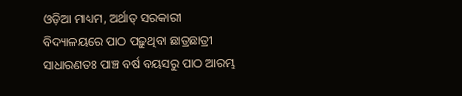ଓଡ଼ିଆ ମାଧ୍ୟମ, ଅର୍ଥାତ୍‍ ସରକାରୀ ବିଦ୍ୟାଳୟରେ ପାଠ ପଢ଼ୁଥିବା ଛାତ୍ରଛାତ୍ରୀ ସାଧାରଣତଃ ପାଞ୍ଚ ବର୍ଷ ବୟସରୁ ପାଠ ଆରମ୍ଭ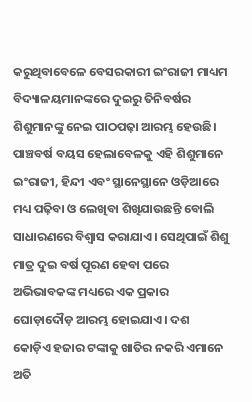କରୁଥିବାବେଳେ ବେସରକାରୀ ଇଂରାଜୀ ମାଧ୍ୟମ ବିଦ୍ୟାଳୟମାନଙ୍କରେ ଦୁଇରୁ ତିନିବର୍ଷର ଶିଶୁମାନଙ୍କୁ ନେଇ ପାଠପଢ଼ା ଆରମ୍ଭ ହେଉଛି। ପାଞ୍ଚବର୍ଷ ବୟସ ହେଲାବେଳକୁ ଏହି ଶିଶୁମାନେ ଇଂରାଜୀ, ହିନ୍ଦୀ ଏବଂ ସ୍ଥାନେସ୍ଥାନେ ଓଡ଼ିଆରେ ମଧ୍ୟ ପଢ଼ିବା ଓ ଲେଖିବା ଶିଖିଯାଉଛନ୍ତି ବୋଲି ସାଧାରଣରେ ବିଶ୍ୱାସ କରାଯାଏ। ସେଥିପାଇଁ ଶିଶୁ ମାତ୍ର ଦୁଇ ବର୍ଷ ପୂରଣ ହେବା ପରେ ଅଭିଭାବକଙ୍କ ମଧ୍ୟରେ ଏକ ପ୍ରକାର ଘୋଡ଼ାଦୌଡ଼ ଆରମ୍ଭ ହୋଇଯାଏ। ଦଶ କୋଡ଼ିଏ ହଜାର ଟଙ୍କାକୁ ଖାତିର ନକରି ଏମାନେ ଅତି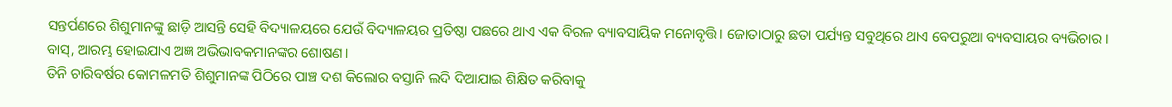ସନ୍ତର୍ପଣରେ ଶିଶୁମାନଙ୍କୁ ଛାଡ଼ି ଆସନ୍ତି ସେହି ବିଦ୍ୟାଳୟରେ ଯେଉଁ ବିଦ୍ୟାଳୟର ପ୍ରତିଷ୍ଠା ପଛରେ ଥାଏ ଏକ ବିରଳ ବ୍ୟାବସାୟିକ ମନୋବୃତ୍ତି। ଜୋତାଠାରୁ ଛତା ପର୍ଯ୍ୟନ୍ତ ସବୁଥିରେ ଥାଏ ବେପରୁଆ ବ୍ୟବସାୟର ବ୍ୟଭିଚାର। ବାସ୍‍, ଆରମ୍ଭ ହୋଇଯାଏ ଅଜ୍ଞ ଅଭିଭାବକମାନଙ୍କର ଶୋଷଣ।
ତିନି ଚାରିବର୍ଷର କୋମଳମତି ଶିଶୁମାନଙ୍କ ପିଠିରେ ପାଞ୍ଚ ଦଶ କିଲୋର ବସ୍ତାନି ଲଦି ଦିଆଯାଇ ଶିକ୍ଷିତ କରିବାକୁ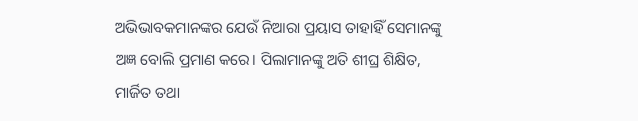ଅଭିଭାବକମାନଙ୍କର ଯେଉଁ ନିଆରା ପ୍ରୟାସ ତାହାହିଁ ସେମାନଙ୍କୁ ଅଜ୍ଞ ବୋଲି ପ୍ରମାଣ କରେ। ପିଲାମାନଙ୍କୁ ଅତି ଶୀଘ୍ର ଶିକ୍ଷିତ, ମାର୍ଜିତ ତଥା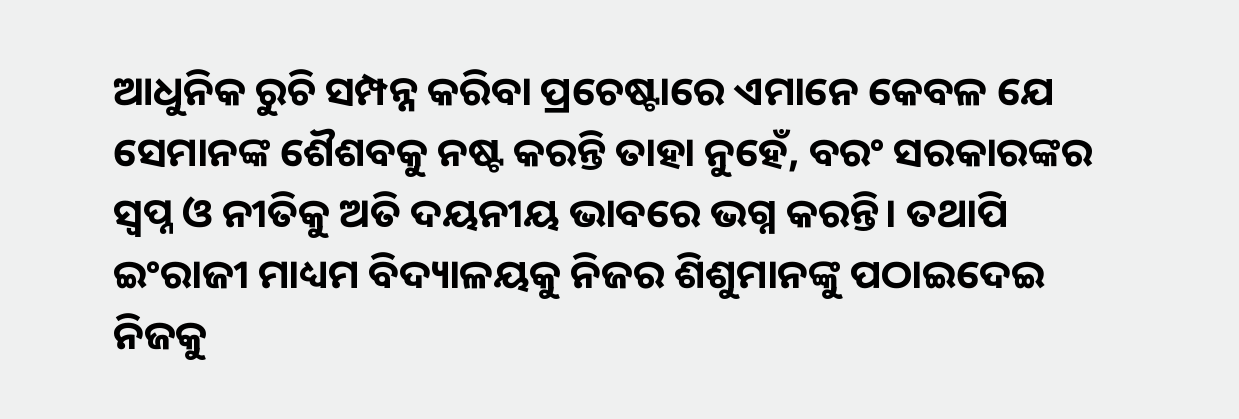ଆଧୁନିକ ରୁଚି ସମ୍ପନ୍ନ କରିବା ପ୍ରଚେଷ୍ଟାରେ ଏମାନେ କେବଳ ଯେ ସେମାନଙ୍କ ଶୈଶବକୁ ନଷ୍ଟ କରନ୍ତି ତାହା ନୁହେଁ, ବରଂ ସରକାରଙ୍କର ସ୍ୱପ୍ନ ଓ ନୀତିକୁ ଅତି ଦୟନୀୟ ଭାବରେ ଭଗ୍ନ କରନ୍ତି। ତଥାପି ଇଂରାଜୀ ମାଧ୍ୟମ ବିଦ୍ୟାଳୟକୁ ନିଜର ଶିଶୁମାନଙ୍କୁ ପଠାଇଦେଇ ନିଜକୁ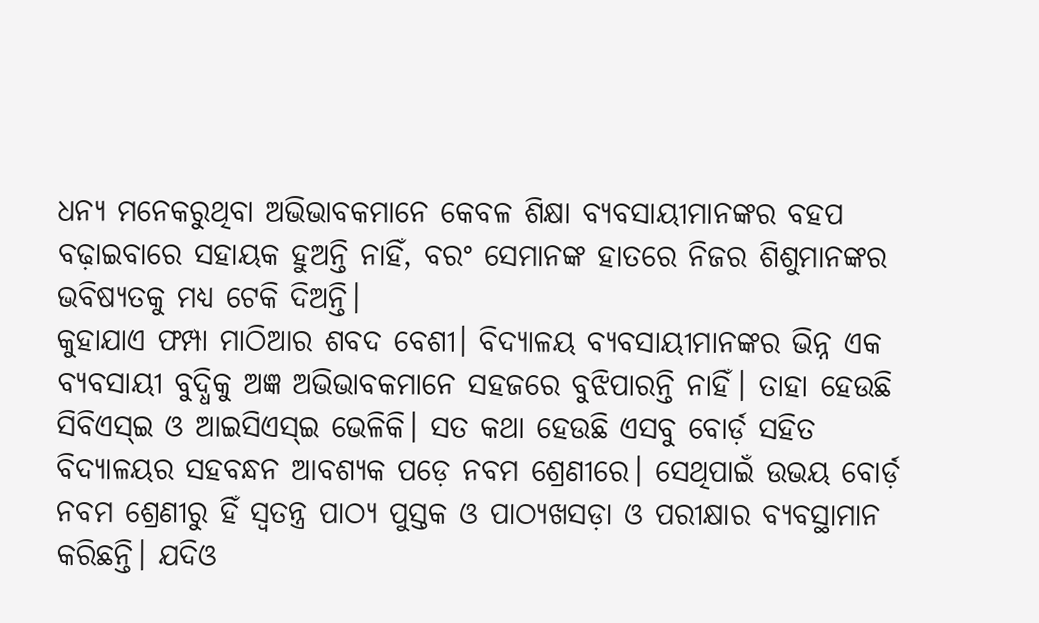ଧନ୍ୟ ମନେକରୁଥିବା ଅଭିଭାବକମାନେ କେବଳ ଶିକ୍ଷା ବ୍ୟବସାୟୀମାନଙ୍କର ବହପ ବଢ଼ାଇବାରେ ସହାୟକ ହୁଅନ୍ତି ନାହିଁ, ବରଂ ସେମାନଙ୍କ ହାତରେ ନିଜର ଶିଶୁମାନଙ୍କର ଭବିଷ୍ୟତକୁ ମଧ୍ୟ ଟେକି ଦିଅନ୍ତି।
କୁହାଯାଏ ଫମ୍ପା ମାଠିଆର ଶବଦ ବେଶୀ। ବିଦ୍ୟାଳୟ ବ୍ୟବସାୟୀମାନଙ୍କର ଭିନ୍ନ ଏକ ବ୍ୟବସାୟୀ ବୁଦ୍ଧିକୁ ଅଜ୍ଞ ଅଭିଭାବକମାନେ ସହଜରେ ବୁଝିପାରନ୍ତି ନାହିଁ। ତାହା ହେଉଛି ସିବିଏସ୍‍ଇ ଓ ଆଇସିଏସ୍‍ଇ ଭେଳିକି। ସତ କଥା ହେଉଛି ଏସବୁ ବୋର୍ଡ଼ ସହିତ ବିଦ୍ୟାଳୟର ସହବନ୍ଧନ ଆବଶ୍ୟକ ପଡ଼େ ନବମ ଶ୍ରେଣୀରେ। ସେଥିପାଇଁ ଉଭୟ ବୋର୍ଡ଼ ନବମ ଶ୍ରେଣୀରୁ ହିଁ ସ୍ୱତନ୍ତ୍ର ପାଠ୍ୟ ପୁସ୍ତକ ଓ ପାଠ୍ୟଖସଡ଼ା ଓ ପରୀକ୍ଷାର ବ୍ୟବସ୍ଥାମାନ କରିଛନ୍ତି। ଯଦିଓ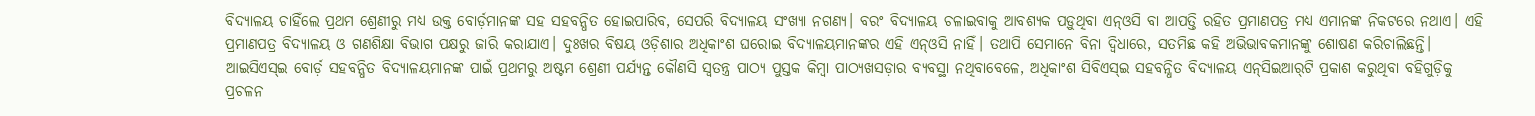ବିଦ୍ୟାଳୟ ଚାହିଁଲେ ପ୍ରଥମ ଶ୍ରେଣୀରୁ ମଧ୍ୟ ଉକ୍ତ ବୋର୍ଡ଼ମାନଙ୍କ ସହ ସହବନ୍ଧିତ ହୋଇପାରିବ, ସେପରି ବିଦ୍ୟାଳୟ ସଂଖ୍ୟା ନଗଣ୍ୟ। ବରଂ ବିଦ୍ୟାଳୟ ଚଳାଇବାକୁ ଆବଶ୍ୟକ ପଡ଼ୁଥିବା ଏନ୍‍ଓସି ବା ଆପତ୍ତି ରହିତ ପ୍ରମାଣପତ୍ର ମଧ୍ୟ ଏମାନଙ୍କ ନିକଟରେ ନଥାଏ। ଏହି ପ୍ରମାଣପତ୍ର ବିଦ୍ୟାଳୟ ଓ ଗଣଶିକ୍ଷା ବିଭାଗ ପକ୍ଷରୁ ଜାରି କରାଯାଏ। ଦୁଃଖର ବିଷୟ ଓଡ଼ିଶାର ଅଧିକାଂଶ ଘରୋଇ ବିଦ୍ୟାଳୟମାନଙ୍କର ଏହି ଏନ୍‍ଓସି ନାହିଁ। ତଥାପି ସେମାନେ ବିନା ଦ୍ୱିଧାରେ, ସତମିଛ କହି ଅଭିଭାବକମାନଙ୍କୁ ଶୋଷଣ କରିଚାଲିଛନ୍ତି। ଆଇସିଏସ୍‍ଇ ବୋର୍ଡ଼ ସହବନ୍ଧିତ ବିଦ୍ୟାଳୟମାନଙ୍କ ପାଇଁ ପ୍ରଥମରୁ ଅଷ୍ଟମ ଶ୍ରେଣୀ ପର୍ଯ୍ୟନ୍ତ କୌଣସି ସ୍ୱତନ୍ତ୍ର ପାଠ୍ୟ ପୁସ୍ତକ କିମ୍ବା ପାଠ୍ୟଖସଡ଼ାର ବ୍ୟବସ୍ଥା ନଥିବାବେଳେ, ଅଧିକାଂଶ ସିବିଏସ୍‍ଇ ସହବନ୍ଧିତ ବିଦ୍ୟାଳୟ ଏନ୍‌ସିଇଆର୍‌ଟି ପ୍ରକାଶ କରୁଥିବା ବହିଗୁଡ଼ିକୁ ପ୍ରଚଳନ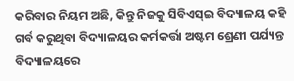କରିବାର ନିୟମ ଅଛି, କିନ୍ତୁ ନିଜକୁ ସିବିଏସ୍‍ଇ ବିଦ୍ୟାଳୟ କହି ଗର୍ବ କରୁଥିବା ବିଦ୍ୟାଳୟର କର୍ମକର୍ତ୍ତା ଅଷ୍ଟମ ଶ୍ରେଣୀ ପର୍ଯ୍ୟନ୍ତ ବିଦ୍ୟାଳୟରେ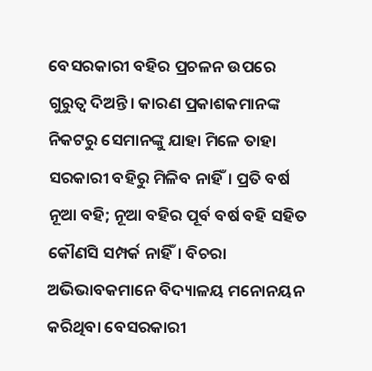ବେସରକାରୀ ବହିର ପ୍ରଚଳନ ଉପରେ ଗୁରୁତ୍ୱ ଦିଅନ୍ତି। କାରଣ ପ୍ରକାଶକମାନଙ୍କ ନିକଟରୁ ସେମାନଙ୍କୁ ଯାହା ମିଳେ ତାହା ସରକାରୀ ବହିରୁ ମିଳିବ ନାହିଁ। ପ୍ରତି ବର୍ଷ ନୂଆ ବହି; ନୂଆ ବହିର ପୂର୍ବ ବର୍ଷ ବହି ସହିତ କୌଣସି ସମ୍ପର୍କ ନାହିଁ। ବିଚରା ଅଭିଭାବକମାନେ ବିଦ୍ୟାଳୟ ମନୋନୟନ କରିଥିବା ବେସରକାରୀ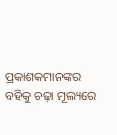ପ୍ରକାଶକମାନଙ୍କର ବହିକୁ ଚଢ଼ା ମୂଲ୍ୟରେ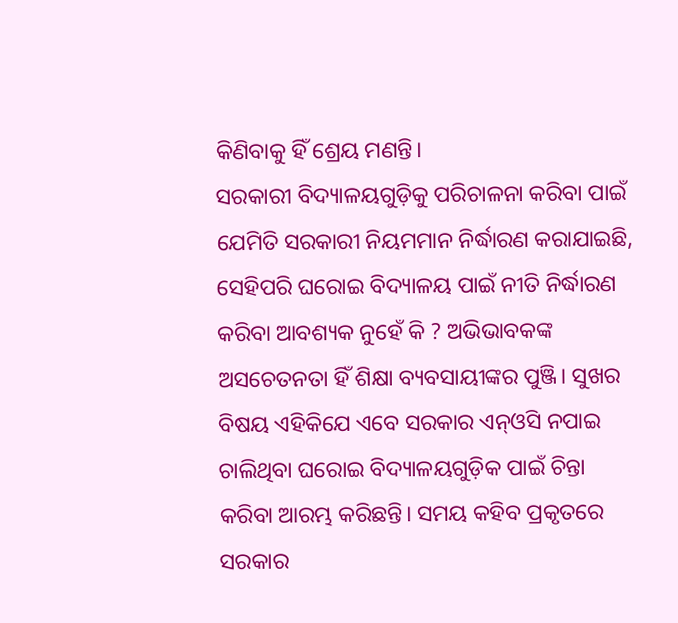କିଣିବାକୁ ହିଁ ଶ୍ରେୟ ମଣନ୍ତି।
ସରକାରୀ ବିଦ୍ୟାଳୟଗୁଡ଼ିକୁ ପରିଚାଳନା କରିବା ପାଇଁ ଯେମିତି ସରକାରୀ ନିୟମମାନ ନିର୍ଦ୍ଧାରଣ କରାଯାଇଛି, ସେହିପରି ଘରୋଇ ବିଦ୍ୟାଳୟ ପାଇଁ ନୀତି ନିର୍ଦ୍ଧାରଣ କରିବା ଆବଶ୍ୟକ ନୁହେଁ କି ? ଅଭିଭାବକଙ୍କ ଅସଚେତନତା ହିଁ ଶିକ୍ଷା ବ୍ୟବସାୟୀଙ୍କର ପୁଞ୍ଜି। ସୁଖର ବିଷୟ ଏହିକିଯେ ଏବେ ସରକାର ଏନ୍‍ଓସି ନପାଇ ଚାଲିଥିବା ଘରୋଇ ବିଦ୍ୟାଳୟଗୁଡ଼ିକ ପାଇଁ ଚିନ୍ତା କରିବା ଆରମ୍ଭ କରିଛନ୍ତି। ସମୟ କହିବ ପ୍ରକୃତରେ ସରକାର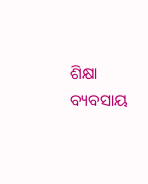ଶିକ୍ଷା ବ୍ୟବସାୟ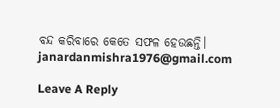ବନ୍ଦ କରିବାରେ କେତେ ସଫଳ ହେଉଛନ୍ତି।
janardanmishra1976@gmail.com

Leave A Reply